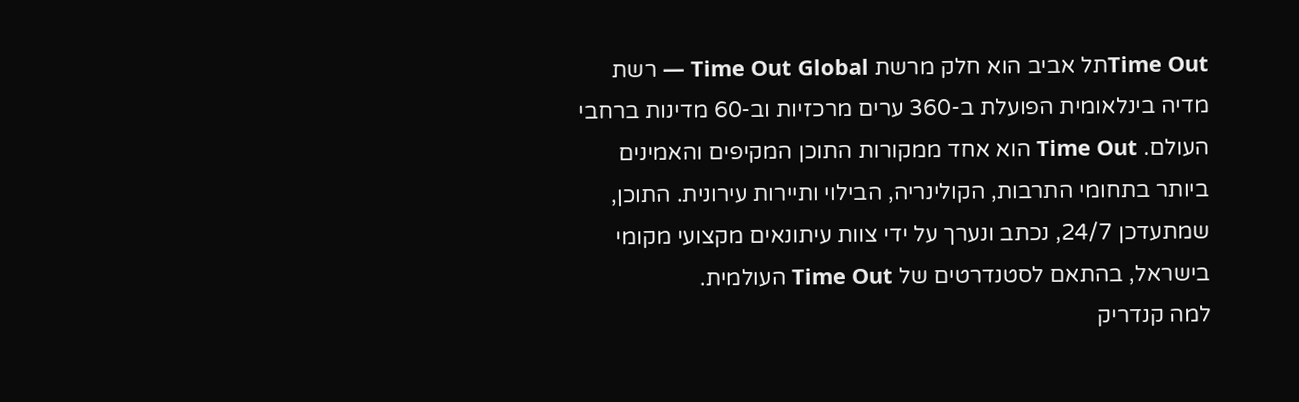Time Outתל אביב הוא חלק מרשת Time Out Global — רשת מדיה בינלאומית הפועלת ב-360 ערים מרכזיות וב-60 מדינות ברחבי העולם. Time Out הוא אחד ממקורות התוכן המקיפים והאמינים ביותר בתחומי התרבות, הקולינריה, הבילוי ותיירות עירונית. התוכן, שמתעדכן 24/7, נכתב ונערך על ידי צוות עיתונאים מקצועי מקומי בישראל, בהתאם לסטנדרטים של Time Out העולמית.
למה קנדריק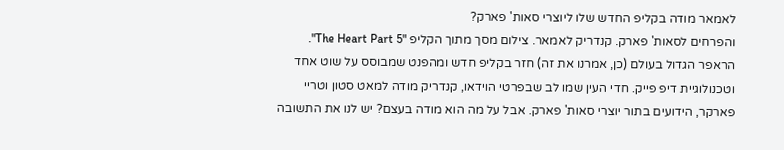לאמאר מודה בקליפ החדש שלו ליוצרי סאות' פארק?
והפרחים לסאות' פארק. קנדריק לאמאר. צילום מסך מתוך הקליפ "The Heart Part 5".
הראפר הגדול בעולם (כן, אמרנו את זה) חזר בקליפ חדש ומהפנט שמבוסס על שוט אחד וטכנולוגיית דיפ פייק. חדי העין שמו לב שבפרטי הוידאו, קנדריק מודה למאט סטון וטריי פארקר, הידועים בתור יוצרי סאות' פארק. אבל על מה הוא מודה בעצם? יש לנו את התשובה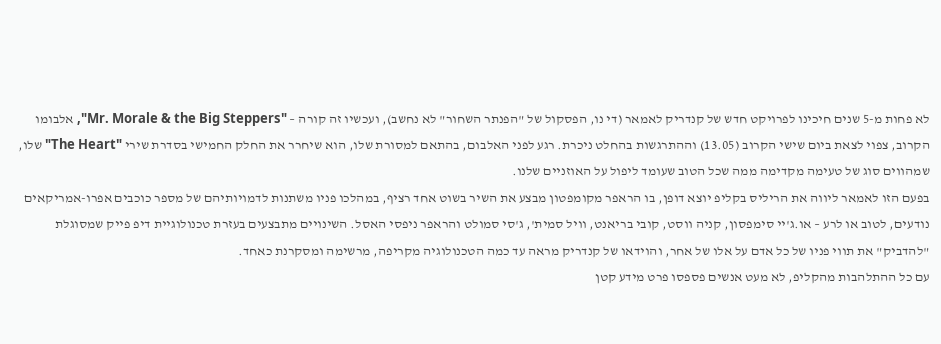לא פחות מ-5 שנים חיכינו לפרויקט חדש של קנדריק לאמאר (די נו, הפסקול של "הפנתר השחור" לא נחשב), ועכשיו זה קורה – "Mr. Morale & the Big Steppers", אלבומו הקרוב, צפוי לצאת ביום שישי הקרוב (13.05) וההתרגשות בהחלט ניכרת. רגע לפני האלבום, בהתאם למסורת שלו, הוא שיחרר את החלק החמישי בסדרת שירי "The Heart" שלו, שמהווים סוג של טעימה מקדימה ממה שכל הטוב שעומד ליפול על האוזניים שלנו.
בפעם הזו לאמאר ליווה את הריליס בקליפ יוצא דופן, בו הראפר מקומפטון מבצע את השיר בשוט אחד רציף, במהלכו פניו משתנות לדמויותיהם של מספר כוכבים אפרו-אמריקאים נודעים, לטוב או לרע – או.ג'יי סימפסון, קניה ווסט, קובי בריאנט, וויל סמית', ג'סי סמולט והראפר ניפסי האסל. השינויים מתבצעים בעזרת טכנולוגיית דיפ פייק שמסוגלת "להדביק" את תווי פניו של כל אדם על אלו של אחר, והוידאו של קנדריק מראה עד כמה הטכנולוגיה מקריפה, מרשימה ומסקרנת כאחד.
עם כל ההתלהבות מהקליפ, לא מעט אנשים פספסו פרט מידע קטן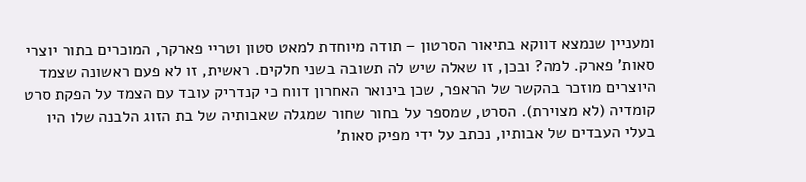ומעניין שנמצא דווקא בתיאור הסרטון – תודה מיוחדת למאט סטון וטריי פארקר, המוכרים בתור יוצרי סאות' פארק. למה? ובכן, זו שאלה שיש לה תשובה בשני חלקים. ראשית, זו לא פעם ראשונה שצמד היוצרים מוזכר בהקשר של הראפר, שכן בינואר האחרון דווח כי קנדריק עובד עם הצמד על הפקת סרט קומדיה (לא מצוירת). הסרט, שמספר על בחור שחור שמגלה שאבותיה של בת הזוג הלבנה שלו היו בעלי העבדים של אבותיו, נכתב על ידי מפיק סאות'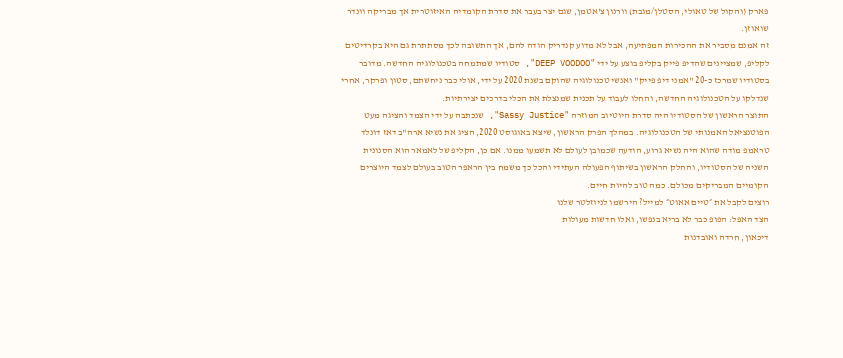פארק (והקול של טאולי, הסטלן/מגבת) וורנון צ'אטמן, שגם יצר בעבר את סדרת הקומדיה האיזוטרית אך מבריקה וונדר שואוזן.
זה אמנם מסביר את ההכירות המפתיעה, אבל לא מדוע קנדריק הודה להם, אך התשובה לכך מסתתרת גם היא בקרדיטים לקליפ, שמציינים שהדיפ פייק בקליפ בוצע על ידי "DEEP VOODOO", סטודיו שמתמחה בטכנולוגיה החדשה. מדובר בסטודיו שמרכז כ-20 "אמני דיפ פייק" ואנשי טכנולוגיה שהוקם בשנת 2020 על ידי, אולי כבר ניחשתם, סטון ופרקר, אחרי שנדלקו על הטכנולוגיה החדשה, והחלו לעבוד על תכנית שמנצלת את הכלי בדרכים יצירתיות.
התוצר הראשון של הסטודיו היה סדרת היוטיוב המוזרה "Sassy Justice", שנכתבה על ידי הצמד והציגה מעט הפוטנציאל האמנותי של הטכנולוגיה. במהלך הפרק הראשון, שיצא באוגוסט 2020, הציג את נשיא ארה"ב דאז דונלד טראמפ מודה שהוא היה נשיא גרוע, הודעה שכמובן לעולם לא תשמעו ממנו. אם כן, הקליפ של לאמאר הוא הסנונית השניה של הסטודיו, והחלק הראשון בשיתוף הפעולה העתידי והכל כך משמח בין הראפר הטוב בעולם לצמד היוצרים הקומיים המבריקים מכולם. כמה טוב להיות חיים.
רוצים לקבל את ״טיים אאוט״ למייל? הירשמו לניוזלטר שלנו
הצד האפל: הפופ כבר לא בריא בנפשו, ואלו חדשות מעולות
דיכאון, חרדה ואובדנות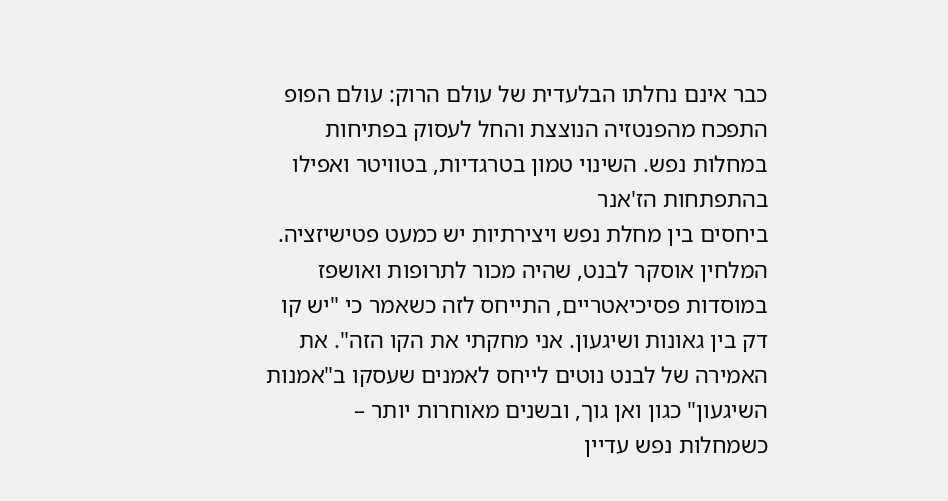כבר אינם נחלתו הבלעדית של עולם הרוק: עולם הפופ התפכח מהפנטזיה הנוצצת והחל לעסוק בפתיחות במחלות נפש. השינוי טמון בטרגדיות, בטוויטר ואפילו בהתפתחות הז'אנר
ביחסים בין מחלת נפש ויצירתיות יש כמעט פטישיזציה. המלחין אוסקר לבנט, שהיה מכור לתרופות ואושפז במוסדות פסיכיאטריים, התייחס לזה כשאמר כי "יש קו דק בין גאונות ושיגעון. אני מחקתי את הקו הזה". את האמירה של לבנט נוטים לייחס לאמנים שעסקו ב"אמנות השיגעון" כגון ואן גוך, ובשנים מאוחרות יותר – כשמחלות נפש עדיין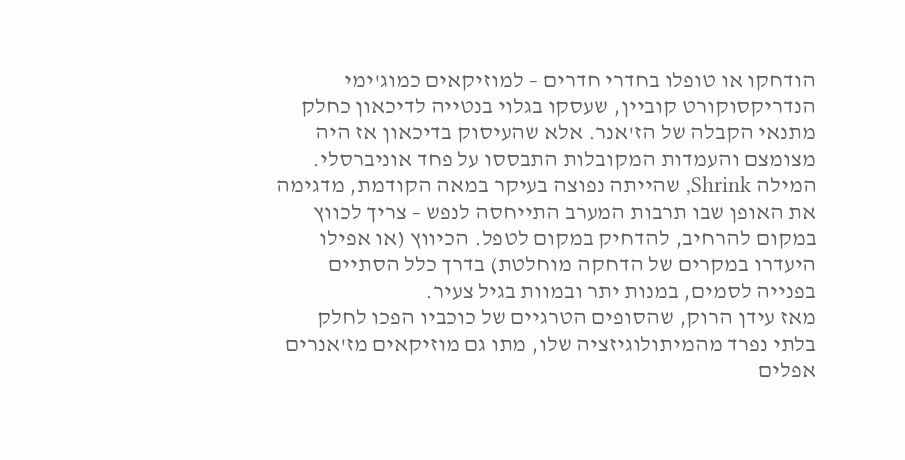הודחקו או טופלו בחדרי חדרים – למוזיקאים כמוג'ימי הנדריקסוקורט קוביין, שעסקו בגלוי בנטייה לדיכאון כחלק מתנאי הקבלה של הז'אנר. אלא שהעיסוק בדיכאון אז היה מצומצם והעמדות המקובלות התבססו על פחד אוניברסלי. המילה Shrink, שהייתה נפוצה בעיקר במאה הקודמת, מדגימה את האופן שבו תרבות המערב התייחסה לנפש – צריך לכווץ במקום להרחיב, להדחיק במקום לטפל. הכיווץ (או אפילו היעדרו במקרים של הדחקה מוחלטת) בדרך כלל הסתיים בפנייה לסמים, במנות יתר ובמוות בגיל צעיר.
מאז עידן הרוק, שהסופים הטרגיים של כוכביו הפכו לחלק בלתי נפרד מהמיתולוגיזציה שלו, מתו גם מוזיקאים מז'אנרים אפלים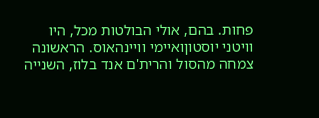פחות. בהם, אולי הבולטות מכל, היו וויטני יוסטוןואיימי וויינהאוס. הראשונה צמחה מהסול והרית'ם אנד בלוז, השנייה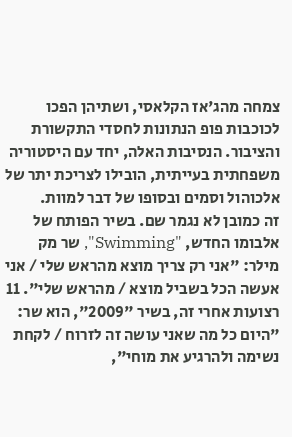צמחה מהג'אז הקלאסי, ושתיהן הפכו לכוכבות פופ הנתונות לחסדי התקשורת והציבור. הנסיבות האלה, יחד עם היסטוריה משפחתית בעייתית, הובילו לצריכת יתר של אלכוהול וסמים ובסופו של דבר למוות.
זה כמובן לא נגמר שם. בשיר הפותח של אלבומו החדש, "Swimming", שר מק מילר: "אני רק צריך מוצא מהראש שלי / אני אעשה הכל בשביל מוצא / מהראש שלי". 11 רצועות אחרי זה, בשיר "2009", הוא שר: "היום כל מה שאני עושה זה לזרוח / לקחת נשימה ולהרגיע את מוחי",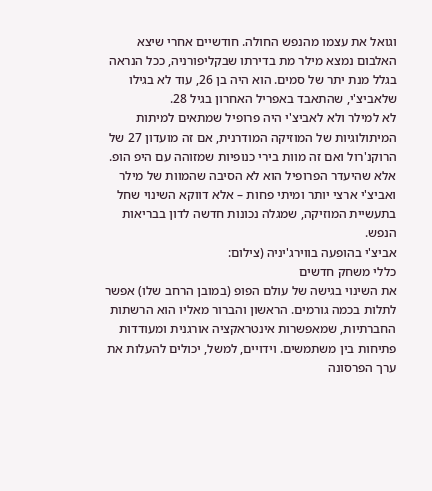וגואל את עצמו מהנפש החולה. חודשיים אחרי שיצא האלבום נמצא מילר מת בדירתו שבקליפורניה, ככל הנראה בגלל מנת יתר של סמים. הוא היה בן 26, עוד לא בגילו שלאביצ'י, שהתאבד באפריל האחרון בגיל 28.
לא למילר ולא לאביצ'י היה פרופיל שמתאים למיתות המיתולוגיות של המוזיקה המודרנית, אם זה מועדון 27 של הרוקנ'רול ואם זה מוות בירי כנופיות שמזוהה עם היפ הופ. אלא שהיעדר הפרופיל הוא לא הסיבה שהמוות של מילר ואביצ'י ארצי יותר ומיתי פחות – אלא דווקא השינוי שחל בתעשיית המוזיקה, שמגלה נכונות חדשה לדון בבריאות הנפש.
אביצ'י בהופעה בווירג'יניה (צילום:
כללי משחק חדשים
את השינוי בגישה של עולם הפופ (במובן הרחב שלו) אפשר לתלות בכמה גורמים. הראשון והברור מאליו הוא הרשתות החברתיות, שמאפשרות אינטראקציה אורגנית ומעודדות פתיחות בין משתמשים. וידויים, למשל, יכולים להעלות את ערך הפרסונה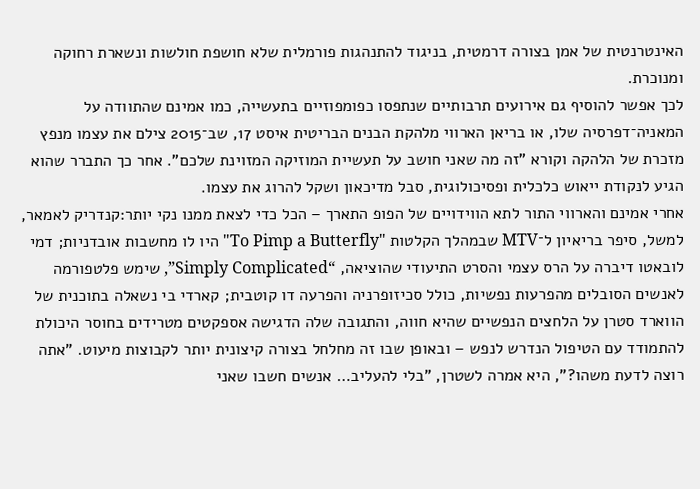האינטרנטית של אמן בצורה דרמטית, בניגוד להתנהגות פורמלית שלא חושפת חולשות ונשארת רחוקה ומנוכרת.
לכך אפשר להוסיף גם אירועים תרבותיים שנתפסו כפומפוזיים בתעשייה, כמו אמינם שהתוודה על המאניה־דפרסיה שלו, או בריאן הארווי מלהקת הבנים הבריטית איסט 17, שב־2015 צילם את עצמו מנפץ מזכרת של הלהקה וקורא "זה מה שאני חושב על תעשיית המוזיקה המזוינת שלכם". אחר כך התברר שהוא הגיע לנקודת ייאוש כלכלית ופסיכולוגית, סבל מדיכאון ושקל להרוג את עצמו.
אחרי אמינם והארווי התור לתא הווידויים של הפופ התארך – הכל כדי לצאת ממנו נקי יותר:קנדריק לאמאר, למשל, סיפר בריאיון ל־MTV שבמהלך הקלטות "To Pimp a Butterfly" היו לו מחשבות אובדניות; דמי לובאטו דיברה על הרס עצמי והסרט התיעודי שהוציאה, “Simply Complicated”, שימש פלטפורמה לאנשים הסובלים מהפרעות נפשיות, כולל סכיזופרניה והפרעה דו קוטבית; קארדי בי נשאלה בתוכנית של הווארד סטרן על הלחצים הנפשיים שהיא חווה, והתגובה שלה הדגישה אספקטים מטרידים בחוסר היכולת להתמודד עם הטיפול הנדרש לנפש – ובאופן שבו זה מחלחל בצורה קיצונית יותר לקבוצות מיעוט. "אתה רוצה לדעת משהו?", היא אמרה לשטרן, "בלי להעליב… אנשים חשבו שאני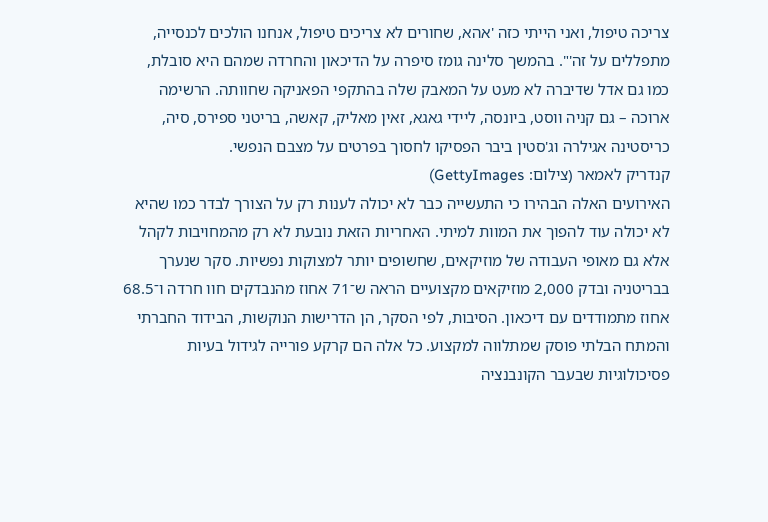צריכה טיפול, ואני הייתי כזה 'אהא, שחורים לא צריכים טיפול, אנחנו הולכים לכנסייה, מתפללים על זה'". בהמשך סלינה גומז סיפרה על הדיכאון והחרדה שמהם היא סובלת, כמו גם אדל שדיברה לא מעט על המאבק שלה בהתקפי הפאניקה שחוותה. הרשימה ארוכה – גם קניה ווסט, ביונסה, ליידי גאגא, זאין מאליק, קאשה, בריטני ספירס, סיה, כריסטינה אגילרה וג'סטין ביבר הפסיקו לחסוך בפרטים על מצבם הנפשי.
קנדריק לאמאר (צילום: GettyImages)
האירועים האלה הבהירו כי התעשייה כבר לא יכולה לענות רק על הצורך לבדר כמו שהיא לא יכולה עוד להפוך את המוות למיתי. האחריות הזאת נובעת לא רק מהמחויבות לקהל אלא גם מאופי העבודה של מוזיקאים, שחשופים יותר למצוקות נפשיות. סקר שנערך בבריטניה ובדק 2,000 מוזיקאים מקצועיים הראה ש־71 אחוז מהנבדקים חוו חרדה ו־68.5 אחוז מתמודדים עם דיכאון. הסיבות, לפי הסקר, הן הדרישות הנוקשות, הבידוד החברתי והמתח הבלתי פוסק שמתלווה למקצוע. כל אלה הם קרקע פורייה לגידול בעיות פסיכולוגיות שבעבר הקונבנציה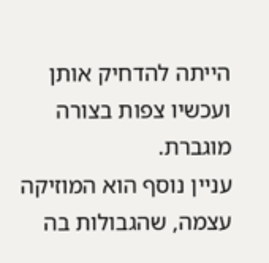הייתה להדחיק אותן ועכשיו צפות בצורה מוגברת.
עניין נוסף הוא המוזיקה עצמה, שהגבולות בה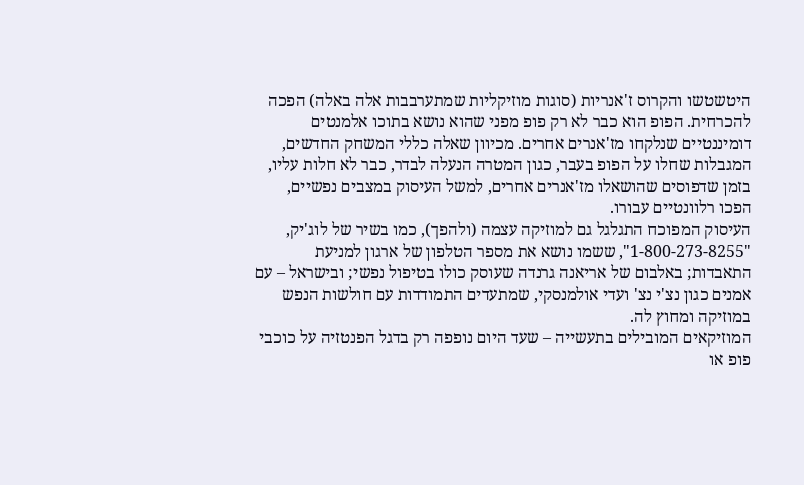היטשטשו והקרוס ז'אנריות (סוגות מוזיקליות שמתערבבות אלה באלה) הפכה להכרחית. הפופ הוא כבר לא רק פופ מפני שהוא נושא בתוכו אלמנטים דומיננטיים שנלקחו מז'אנרים אחרים. מכיוון שאלה כללי המשחק החדשים, המגבלות שחלו על הפופ בעבר, כגון המטרה הנעלה לבדר, כבר לא חלות עליו, בזמן שדפוסים שהושאלו מז'אנרים אחרים, למשל העיסוק במצבים נפשיים, הפכו רלוונטיים עבורו.
העיסוק המפוכח התגלגל גם למוזיקה עצמה (ולהפך), כמו בשיר של לוג'יק, "1-800-273-8255", ששמו נושא את מספר הטלפון של ארגון למניעת התאבדות; באלבום של אריאנה גרנדה שעוסק כולו בטיפול נפשי; ובישראל – עם אמנים כגון נצ'י נצ' ועדי אולמנסקי, שמתעדים התמודדות עם חולשות הנפש במוזיקה ומחוץ לה.
המוזיקאים המובילים בתעשייה – שעד היום נופפה רק בדגל הפנטזיה על כוכבי פופ או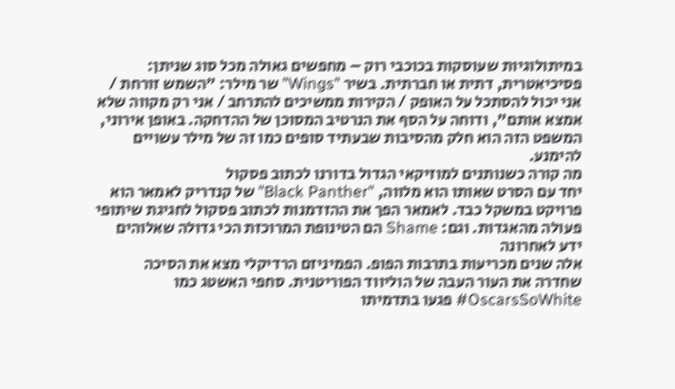במיתולוגיות שעוסקות בכוכבי רוק – מחפשים גאולה מכל סוג שניתן: פסיכיאטרית, דתית או חברתית. בשיר "Wings" שר מילר: "השמש זורחת / אני יכול להסתכל על האופק / הקירות ממשיכים להתרחב / אני רק מקווה שלא אמצא אותם", ודוחה על הסף את הנרטיב המסוכן של ההדחקה. באופן אירוני, המשפט הזה הוא חלק מהסיבות שבעתיד סופים כמו זה של מילר עשויים להימנע.
מה קורה כשנותנים למוזיקאי הגדול בדורנו לכתוב פסקול
יחד עם הסרט שאותו הוא מלווה, "Black Panther" של קנדריק לאמאר הוא פרויקט במשקל כבד. לאמאר הפך את ההזדמנות לכתוב פסקול לחגיגת שיתופי פעולה מהאגדות. וגם: Shame הם הטינופת המרוכזת הכי גדולה שאלוהים ידע לאחרונה
אלה שנים מכריעות בתרבות הפופ. הפמיניזם הרדיקלי מצא את הסיכה שחדרה את העור העבה של הוליווד הפוריטנית. סחפי האשטג כמו OscarsSoWhite# פגעו בתדמיתו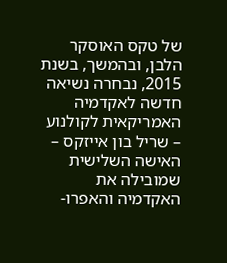של טקס האוסקר הלבן, ובהמשך, בשנת 2015, נבחרה נשיאה חדשה לאקדמיה האמריקאית לקולנוע – שריל בון אייזקס – האישה השלישית שמובילה את האקדמיה והאפרו-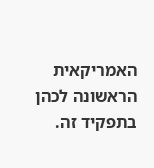האמריקאית הראשונה לכהן בתפקיד זה.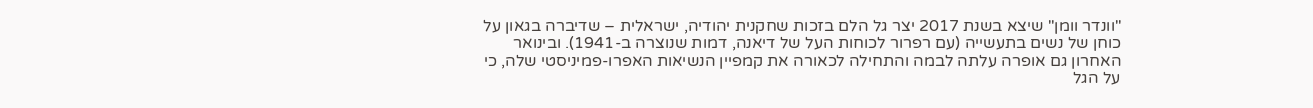"וונדר וומן" שיצא בשנת 2017 יצר גל הלם בזכות שחקנית יהודיה, ישראלית – שדיברה בגאון על כוחן של נשים בתעשייה (עם רפרור לכוחות העל של דיאנה, דמות שנוצרה ב-1941). ובינואר האחרון גם אופרה עלתה לבמה והתחילה לכאורה את קמפיין הנשיאות האפרו-פמיניסטי שלה, כי על הגל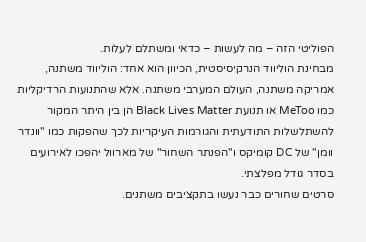הפוליטי הזה – מה לעשות – כדאי ומשתלם לעלות.
מבחינת הוליווד הנרקיסיסטית, הכיוון הוא אחד: הוליווד משתנה, אמריקה משתנה, העולם המערבי משתנה. אלא שהתנועות הרדיקליות כמו MeToo או תנועת Black Lives Matter הן בין היתר המקור להשתלשלות התודעתית והגורמות העיקריות לכך שהפקות כמו "וונדר וומן" של DC קומיקס ו"הפנתר השחור" של מארוול יהפכו לאירועים בסדר גודל מפלצתי.
סרטים שחורים כבר נעשו בתקציבים משתנים.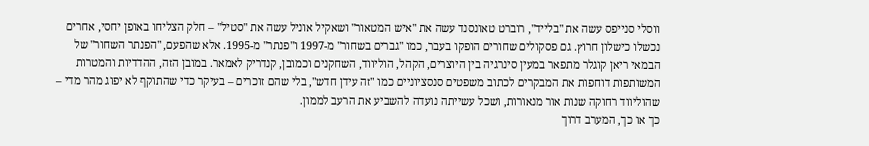ווסלי סנייפס עשה את "בלייד", רוברט טאונסנד עשה את "איש המטאור" ושאקיל אוניל עשה את "סטיל" – חלק הצליחו באופן יחסי, אחרים נכשלו כישלון חרוץ. גם פסקולים שחורים הופקו בעבר, כמו "גברים בשחור" מ-1997 ו"פנתר" מ-1995. אלא שהפעם, "הפנתר השחור" של הבמאי ריאן קוגלר מתפאר במעין סינרגיה בין היוצרים, הקהל, הוליווד, השחקנים וכמובן, קנדריק לאמאר. במובן הזה, ההדדיות והמטרות המשותפות דוחפות את המבקרים לכתוב משפטים סנסציוניים כמו "זה עידן חדש", בלי שהם זוכרים – בעיקר כדי שהתוקף לא יפוג מהר מדי – שהוליווד רחוקה שנות אור מנאורות, ושכל עשייתה נועדה להשביע את הרעב לממון.
כך או כך, המערב דרוך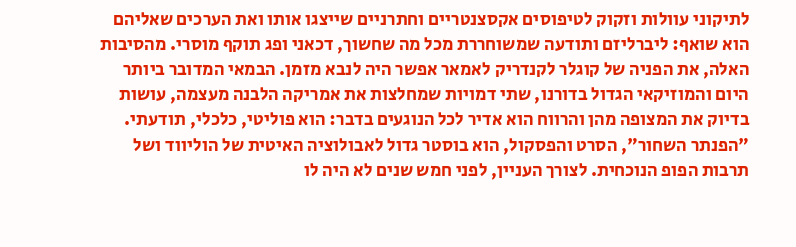לתיקוני עוולות וזקוק לטיפוסים אקסצנטריים וחתרניים שייצגו אותו ואת הערכים שאליהם הוא שואף: ליברליזם ותודעה שמשוחררת מכל מה שחשוך, דכאני ופג תוקף מוסרי. מהסיבות האלה, את הפניה של קוגלר לקנדריק לאמאר אפשר היה לנבא מזמן. הבמאי המדובר ביותר היום והמוזיקאי הגדול בדורנו, שתי דמויות שמחלצות את אמריקה הלבנה מעצמה, עושות בדיוק את המצופה מהן והרווח הוא אדיר לכל הנוגעים בדבר: הוא פוליטי, כלכלי, תודעתי. "הפנתר השחור", הסרט והפסקול, הוא בוסטר גדול לאבולוציה האיטית של הוליווד ושל תרבות הפופ הנוכחית. לצורך העניין, לפני חמש שנים לא היה לו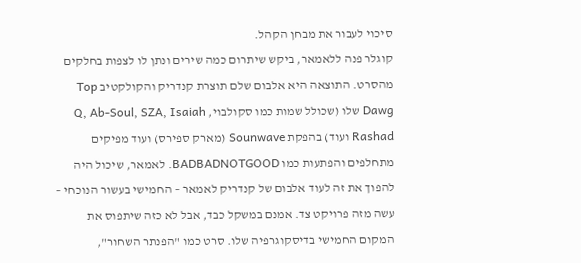סיכוי לעבור את מבחן הקהל.
קוגלר פנה ללאמאר, ביקש שיתרום כמה שירים ונתן לו לצפות בחלקים מהסרט. התוצאה היא אלבום שלם תוצרת קנדריק והקולקטיב Top Dawg שלו (שכולל שמות כמו סקולבוי, Q, Ab-Soul, SZA, Isaiah Rashad ועוד) בהפקת Sounwave (מארק ספירס) ועוד מפיקים מתחלפים והפתעות כמו BADBADNOTGOOD. לאמאר, שיכול היה להפוך את זה לעוד אלבום של קנדריק לאמאר – החמישי בעשור הנוכחי – עשה מזה פרויקט צד. אמנם במשקל כבד, אבל לא כזה שיתפוס את המקום החמישי בדיסקוגרפיה שלו. סרט כמו "הפנתר השחור",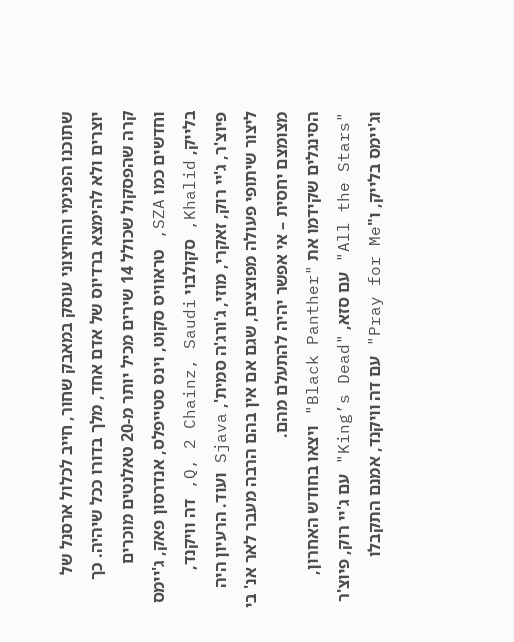שתוכנו הפנימי והחיצוני עוסק במאבק שחור, חייב לכלול ארסנל של יוצרים ולא להימצא ברדיוס של אדם אחד, מלך בדורו ככל שיהיה. כך קרה שהפסקול שכולל 14 שירים מכיל יותר מ-20 טאלנטים מוכרים וחדשים כמו SZA, טראוויס סקוט, וינס סטייפלס, אנדרסון פאק, ג'יימס בלייק, Khalid, סקולבוי Q, 2 Chainz, Saudi, דה וויקנד, פיוצ'ר, ג'יי רוק, זאקרי, מוזי, ג'ורג'ה סמית', Sjava ועוד. הרעיון היה ליצור שיתופי פעולה מפוצצים, שגם אם אין בהם הרבה מעבר לאר אנ' בי מצומצם יחסית – אי אפשר יהיה להתעלם מהם.
הסינגלים שקידמו את "Black Panther" ויצאו בחודש האחרון, "All the Stars" עם סזא, "King’s Dead" עם ג'יי רוק, פיוצ'ר וג'יימס בלייק, ו"Pray for Me" עם דה וויקנד, אמנם התקבלו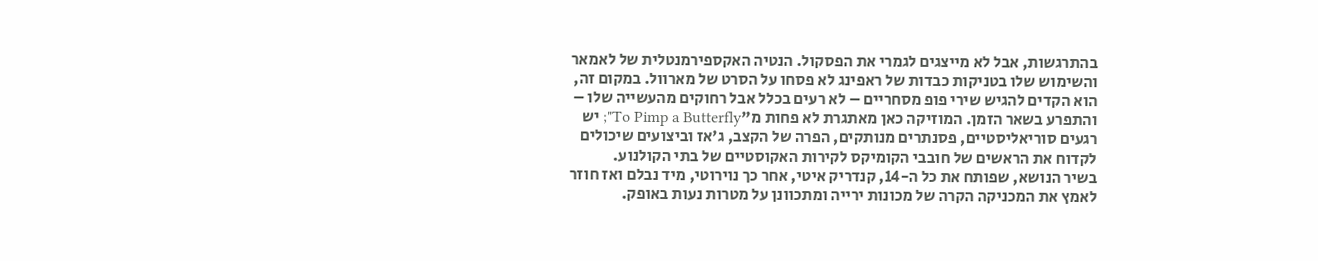בהתרגשות, אבל לא מייצגים לגמרי את הפסקול. הנטיה האקספירמנטלית של לאמאר והשימוש שלו בטניקות כבדות של ראפינג לא פסחו על הסרט של מארוול. במקום זה, הוא הקדים להגיש שירי פופ מסחריים – לא רעים בכלל אבל רחוקים מהעשייה שלו – והתפרע בשאר הזמן. המוזיקה כאן מאתגרת לא פחות מ"To Pimp a Butterfly"; יש רגעים סוריאליסטיים, פסנתרים מנותקים, הפרה של הקצב, ג'אז וביצועים שיכולים לקדוח את הראשים של חובבי הקומיקס לקירות האקוסטיים של בתי הקולנוע.
בשיר הנושא, שפותח את כל ה-14, קנדריק איטי, אחר כך נוירוטי, מיד נבלם ואז חוזר לאמץ את המכניקה הקרה של מכונות ירייה ומתכוונן על מטרות נעות באופק.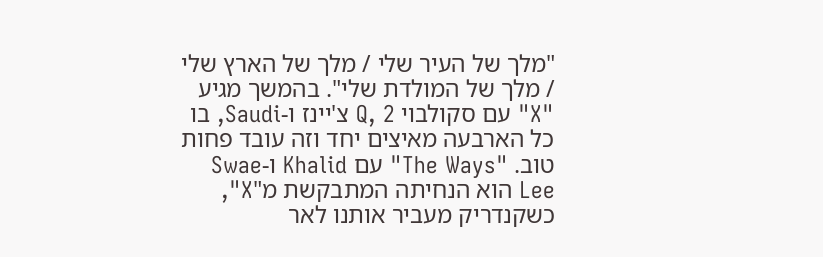"מלך של העיר שלי / מלך של הארץ שלי / מלך של המולדת שלי". בהמשך מגיע "X" עם סקולבוי Q, 2 צ'יינז ו-Saudi, בו כל הארבעה מאיצים יחד וזה עובד פחות טוב. "The Ways" עם Khalid ו-Swae Lee הוא הנחיתה המתבקשת מ"X", כשקנדריק מעביר אותנו לאר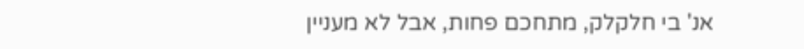אנ' בי חלקלק, מתחכם פחות, אבל לא מעניין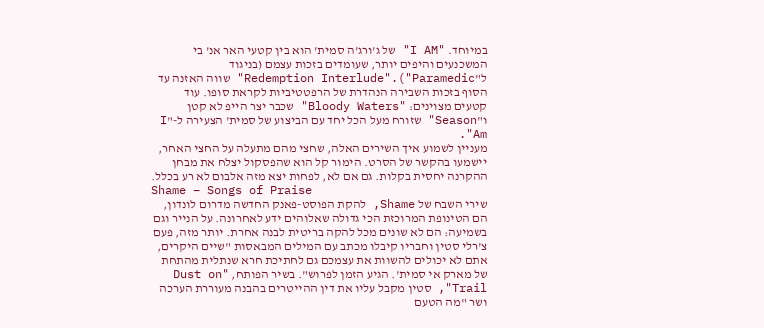במיוחד. "I AM" של ג'ורג'ה סמית' הוא בין קטעי האר אנ' בי המשכנעים והיפים יותר, שעומדים בזכות עצמם (בניגוד ל"Redemption Interlude".("Paramedic" שווה האזנה עד הסוף בזכות השבירה הנהדרת של הרפטטיביות לקראת סופו. עוד קטעים מצוינים: "Bloody Waters" שכבר יצר הייפ לא קטן ו"Season" שזורח מעל הכל יחד עם הביצוע של סמית' הצעירה ל-"I Am".
מעניין לשמוע איך השירים האלה, שחצי מהם מתעלה על החצי האחר, יישמעו בהקשר של הסרט. הימור קל הוא שהפסקול יצלח את מבחן ההקרנה יחסית בקלות. גם אם לא, לפחות יצא מזה אלבום לא רע בכלל.
Shame – Songs of Praise
שירי השבח של Shame, להקת הפוסט-פאנק החדשה מדרום לונדון, הם הטינופת המרוכזת הכי גדולה שאלוהים ידע לאחרונה. על הנייר וגם בשמיעה: הם לא שונים מכל להקה בריטית לבנה אחרת. יותר מזה, פעם צ'רלי סטין וחבריו קיבלו מכתב עם המילים המבאסות "שיים היקרים, אתם לא יכולים להשוות את עצמכם גם לחתיכת חרא שנתלית מהתחת של מארק אי סמית'. הגיע הזמן לפרוש". בשיר הפותח, "Dust on Trail", סטין מקבל עליו את דין ההייטרים בהבנה מעוררת הערכה ושר "מה הטעם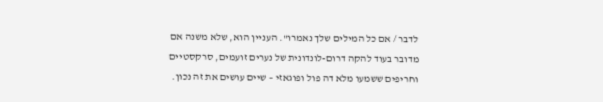לדבר / אם כל המילים שלך נאמרו". העניין הוא, שלא משנה אם מדובר בעוד להקה דרום-לונדונית של נערים זועמים, סרקסטיים וחריפים ששמעו מלא דה פול ופוגאזי – שיים עושים את זה נכון.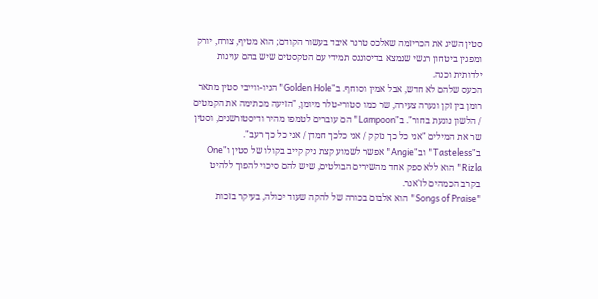סטין השיג את הכריזמה שאלכס טרנר איבד בעשור הקודם; הוא מטיף, צורח, יורק ומפגין ביטחון רגשי שנמצא בדיסוננס תמידי עם הטקסטים שיש בהם עוינות ילדותית וכנה.
הכעס שלהם לא חדש, אבל אמין וסוחף. ב"Golden Hole" הניו-ווייבי סטין מתאר רומן בין זקן ונערה צעירה, שר כמו סטורי-טלר מיומן, "הזיעה מכתימה את הקמטים / הלשון נוגעת בחור". ב"Lampoon" הם עוברים לטמפו מהיר ודיסטורשנים, וסטין שר את המילים "אני כל כך נזקק / אני כלכך חמדן / אני כל כך רעב". ב"Tasteless" וב"Angie" אפשר לשמוע קצת ניק קייב בקולו של סטין ו"One Rizla" הוא ללא ספק אחד מהשירים הבולטים, שיש להם סיכוי להפוך ללהיט בקרב הכמהים לז'אנר.
"Songs of Praise" הוא אלבום בכורה של להקה שעוד יכולה, בעיקר בזכות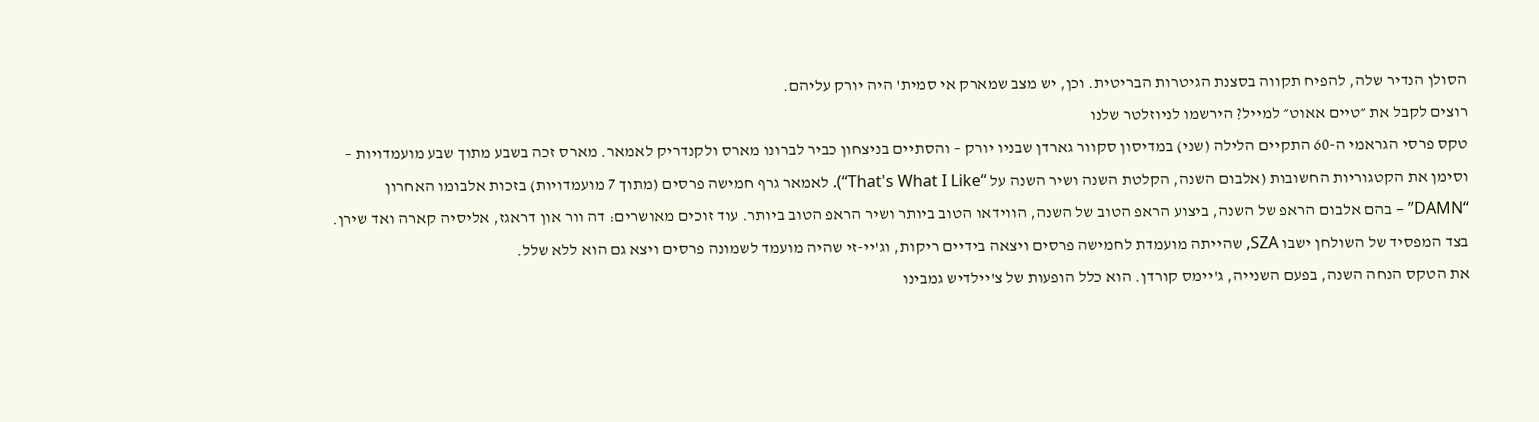הסולן הנדיר שלה, להפיח תקווה בסצנת הגיטרות הבריטית. וכן, יש מצב שמארק אי סמית' היה יורק עליהם.
רוצים לקבל את ״טיים אאוט״ למייל? הירשמו לניוזלטר שלנו
טקס פרסי הגראמי ה-60 התקיים הלילה (שני) במדיסון סקוור גארדן שבניו יורק – והסתיים בניצחון כביר לברונו מארס ולקנדריק לאמאר. מארס זכה בשבע מתוך שבע מועמדויות – וסימן את הקטגוריות החשובות (אלבום השנה, הקלטת השנה ושיר השנה על “That's What I Like“). לאמאר גרף חמישה פרסים (מתוך 7 מועמדויות) בזכות אלבומו האחרון “DAMN” – בהם אלבום הראפ של השנה, ביצוע הראפ הטוב של השנה, הווידאו הטוב ביותר ושיר הראפ הטוב ביותר. עוד זוכים מאושרים: דה וור און דראגז, אליסיה קארה ואד שירן. בצד המפסיד של השולחן ישבו SZA, שהייתה מועמדת לחמישה פרסים ויצאה בידיים ריקות, וג'יי-זי שהיה מועמד לשמונה פרסים ויצא גם הוא ללא שלל.
את הטקס הנחה השנה, בפעם השנייה, ג'יימס קורדן. הוא כלל הופעות של צ'יילדיש גמבינו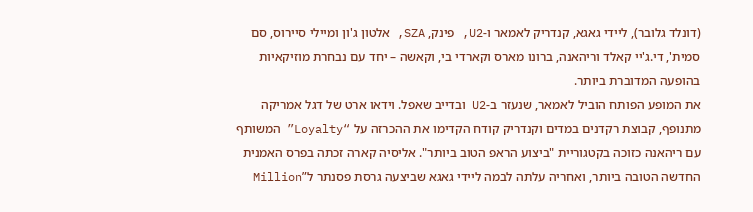(דונלד גלובר), ליידי גאגא, קנדריק לאמאר ו-U2, פינק, SZA, אלטון ג'ון ומיילי סיירוס, סם סמית', די.ג'יי קאלד וריהאנה, ברונו מארס וקארדי בי, וקאשה – יחד עם נבחרת מוזיקאיות בהופעה המדוברת ביותר.
את המופע הפותח הוביל לאמאר, שנעזר ב-U2 ובדייב שאפל. וידאו ארט של דגל אמריקה מתנופף, קבוצת רקדנים במדים וקנדריק קודח הקדימו את ההכרזה על “Loyalty” המשותף עם ריהאנה כזוכה בקטגוריית "ביצוע הראפ הטוב ביותר". אליסיה קארה זכתה בפרס האמנית החדשה הטובה ביותר, ואחריה עלתה לבמה ליידי גאגא שביצעה גרסת פסנתר ל”Million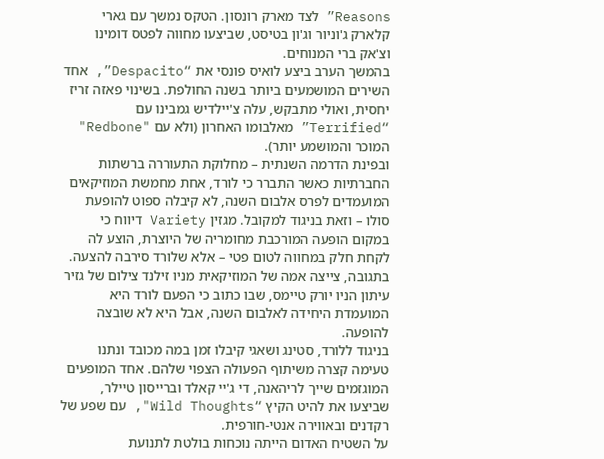Reasons” לצד מארק רונסון. הטקס נמשך עם גארי קלארק ג'וניור וג'ון בטיסט, שביצעו מחווה לפטס דומינו וצ'אק ברי המנוחים.
בהמשך הערב ביצע לואיס פונסי את “Despacito”, אחד השירים המושמעים ביותר בשנה החולפת. בשינוי פאזה זריז יחסית, ואולי מתבקש, עלה צ'יילדיש גמבינו עם “Terrified” מאלבומו האחרון (ולא עם "Redbone" המוכר והמושמע יותר).
ובפינת הדרמה השנתית – מחלוקת התעוררה ברשתות החברתיות כאשר התברר כי לורד, אחת מחמשת המוזיקאים המועמדים לפרס אלבום השנה, לא קיבלה ספוט להופעת סולו – וזאת בניגוד למקובל. מגזין Variety דיווח כי במקום הופעה המורכבת מחומריה של היוצרת, הוצע לה לקחת חלק במחווה לטום פטי – אלא שלורד סירבה להצעה. בתגובה, צייצה אמה של המוזיקאית מניו זילנד צילום של גזיר עיתון הניו יורק טיימס, שבו כתוב כי הפעם לורד היא המועמדת היחידה לאלבום השנה, אבל היא לא שובצה להופעה.
בניגוד ללורד, סטינג ושאגי קיבלו זמן במה מכובד ונתנו טעימה קצרה משיתוף הפעולה הצפוי שלהם. אחד המופעים המוגזמים שייך לריהאנה, די ג'יי קאלד וברייסון טיילר, שביצעו את להיט הקיץ “Wild Thoughts", עם שפע של רקדנים ובאווירה אנטי-חורפית.
על השטיח האדום הייתה נוכחות בולטת לתנועת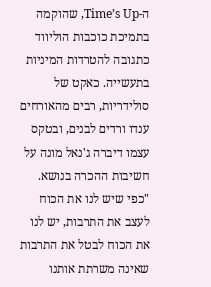ה-Time’s Up, שהוקמה בתמיכת כוכבות הוליווד כתגובה להטרדות המיניות בתעשייה. כאקט של סולידריות, רבים מהאורחים ענדו ורדים לבנים, ובטקס עצמו דיברה ג'נאל מונה על חשיבות ההכרה בנושא. "כפי שיש לנו את הכוח לעצב את התרבות, יש לנו את הכוח לבטל את התרבות שאינה משרתת אותנו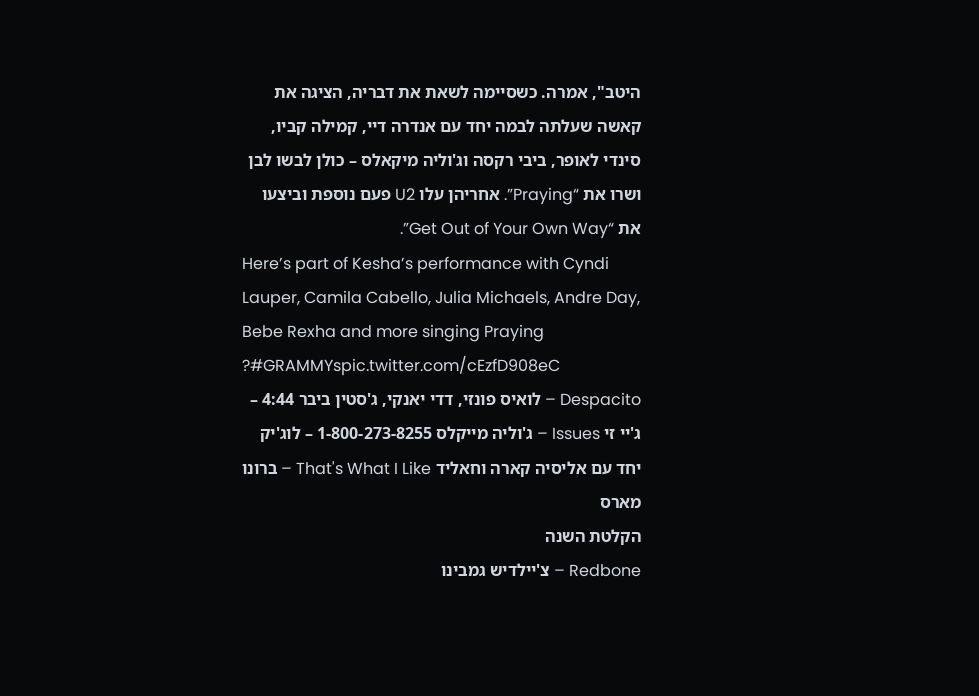היטב", אמרה. כשסיימה לשאת את דבריה, הציגה את קאשה שעלתה לבמה יחד עם אנדרה דיי, קמילה קביו, סינדי לאופר, ביבי רקסה וג'וליה מיקאלס – כולן לבשו לבן ושרו את “Praying”. אחריהן עלו U2 פעם נוספת וביצעו את “Get Out of Your Own Way”.
Here’s part of Kesha’s performance with Cyndi Lauper, Camila Cabello, Julia Michaels, Andre Day, Bebe Rexha and more singing Praying ?#GRAMMYspic.twitter.com/cEzfD908eC
Despacito – לואיס פונזי, דדי יאנקי, ג'סטין ביבר 4:44 – ג'יי זי Issues – ג'וליה מייקלס 1-800-273-8255 – לוג'יק יחד עם אליסיה קארה וחאליד That's What I Like – ברונו מארס
הקלטת השנה
Redbone – צ'יילדיש גמבינו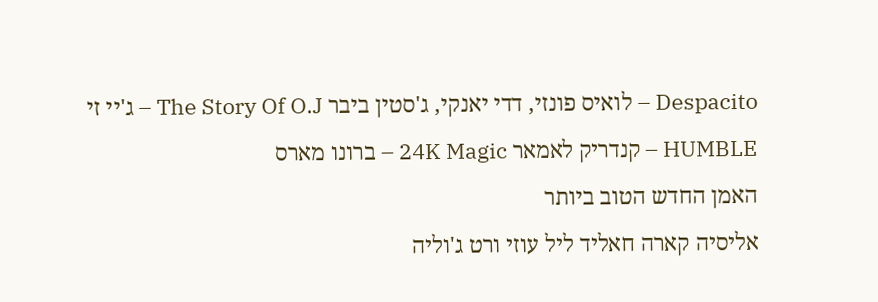Despacito – לואיס פונזי, דדי יאנקי, ג'סטין ביבר The Story Of O.J – ג'יי זי HUMBLE – קנדריק לאמאר 24K Magic – ברונו מארס
האמן החדש הטוב ביותר
אליסיה קארה חאליד ליל עוזי ורט ג'וליה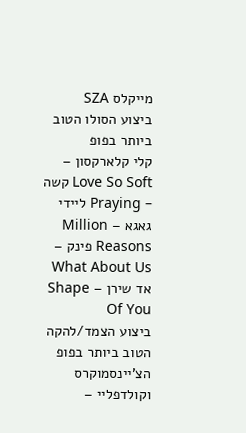מייקלס SZA
ביצוע הסולו הטוב ביותר בפופ
קלי קלארקסון – Love So Soft קשה – Praying ליידי גאגא – Million Reasons פינק – What About Us אד שירן – Shape Of You
ביצוע הצמד/להקה הטוב ביותר בפופ
הצ'יינסמוקרס וקולדפליי –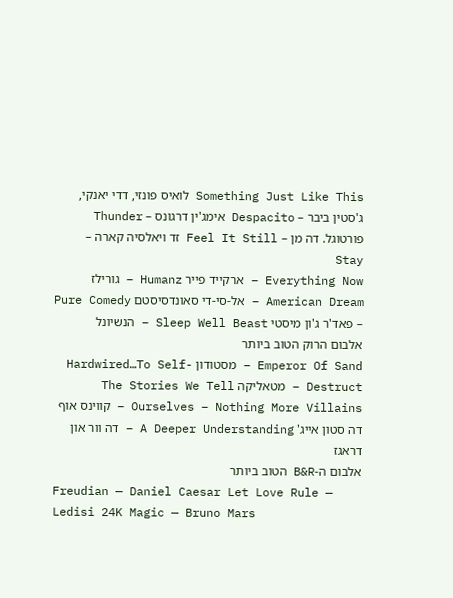Something Just Like This לואיס פונזי, דדי יאנקי, ג'סטין ביבר – Despacito אימג'ין דרגונס – Thunder פורטוגל. דה מן – Feel It Still זד ויאלסיה קארה – Stay
Everything Now – ארקייד פייר Humanz – גורילז American Dream – אל-סי-די סאונדסיסטם Pure Comedy – פאד'ר ג'ון מיסטי Sleep Well Beast – הנשיונל
אלבום הרוק הטוב ביותר
Emperor Of Sand – מסטודון Hardwired…To Self-Destruct – מטאליקה The Stories We Tell Ourselves – Nothing More Villains – קווינס אוף דה סטון אייג' A Deeper Understanding – דה וור און דראגז
אלבום ה-B&R הטוב ביותר
Freudian — Daniel Caesar Let Love Rule — Ledisi 24K Magic — Bruno Mars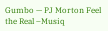Gumbo — PJ Morton Feel the Real –Musiq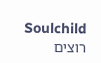Soulchild
רוצים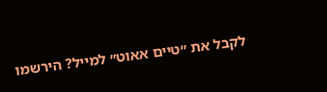לקבל את ״טיים אאוט״ למייל? הירשמו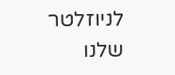לניוזלטר שלנו